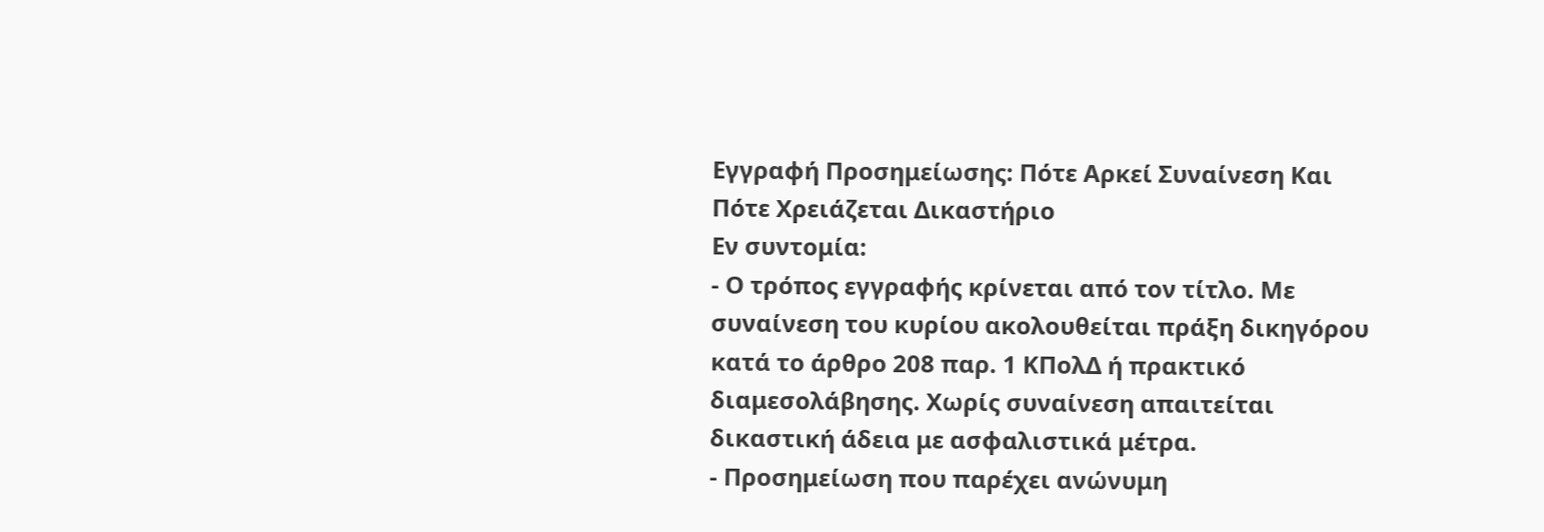Εγγραφή Προσημείωσης: Πότε Αρκεί Συναίνεση Και Πότε Χρειάζεται Δικαστήριο
Εν συντομία:
- Ο τρόπος εγγραφής κρίνεται από τον τίτλο. Με συναίνεση του κυρίου ακολουθείται πράξη δικηγόρου κατά το άρθρο 208 παρ. 1 ΚΠολΔ ή πρακτικό διαμεσολάβησης. Χωρίς συναίνεση απαιτείται δικαστική άδεια με ασφαλιστικά μέτρα.
- Προσημείωση που παρέχει ανώνυμη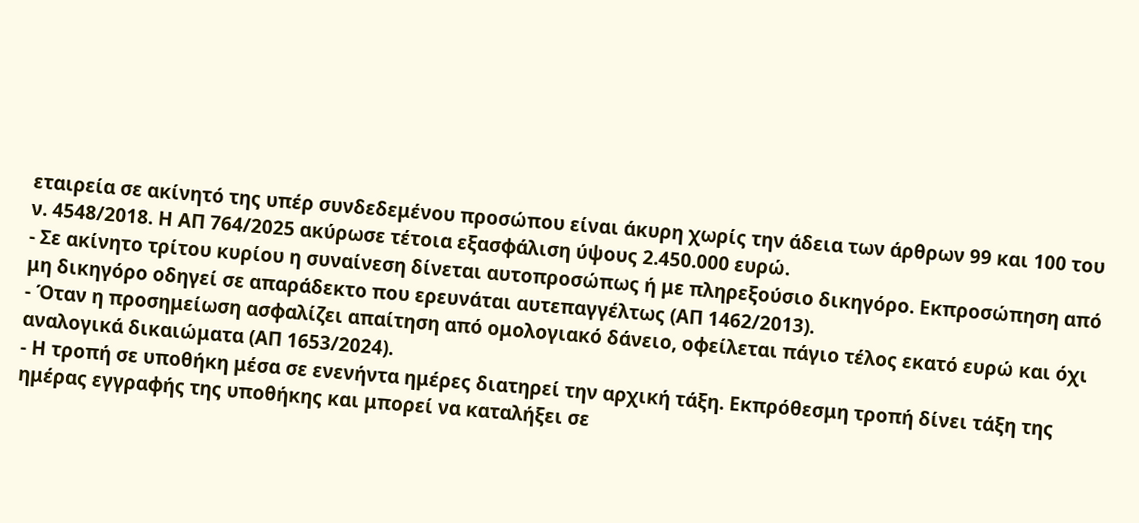εταιρεία σε ακίνητό της υπέρ συνδεδεμένου προσώπου είναι άκυρη χωρίς την άδεια των άρθρων 99 και 100 του ν. 4548/2018. Η ΑΠ 764/2025 ακύρωσε τέτοια εξασφάλιση ύψους 2.450.000 ευρώ.
- Σε ακίνητο τρίτου κυρίου η συναίνεση δίνεται αυτοπροσώπως ή με πληρεξούσιο δικηγόρο. Εκπροσώπηση από μη δικηγόρο οδηγεί σε απαράδεκτο που ερευνάται αυτεπαγγέλτως (ΑΠ 1462/2013).
- Όταν η προσημείωση ασφαλίζει απαίτηση από ομολογιακό δάνειο, οφείλεται πάγιο τέλος εκατό ευρώ και όχι αναλογικά δικαιώματα (ΑΠ 1653/2024).
- Η τροπή σε υποθήκη μέσα σε ενενήντα ημέρες διατηρεί την αρχική τάξη. Εκπρόθεσμη τροπή δίνει τάξη της ημέρας εγγραφής της υποθήκης και μπορεί να καταλήξει σε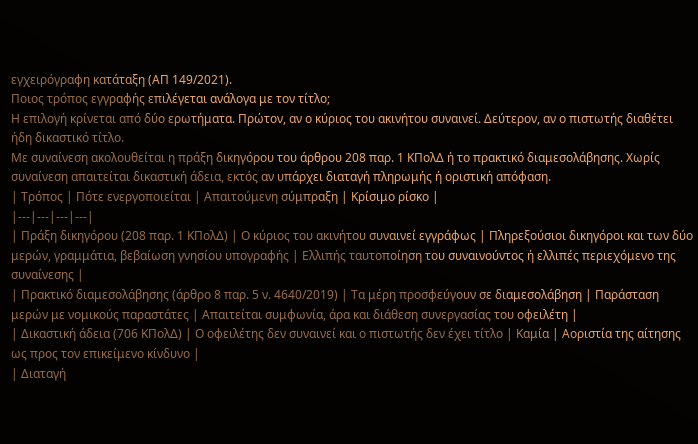εγχειρόγραφη κατάταξη (ΑΠ 149/2021).
Ποιος τρόπος εγγραφής επιλέγεται ανάλογα με τον τίτλο;
Η επιλογή κρίνεται από δύο ερωτήματα. Πρώτον, αν ο κύριος του ακινήτου συναινεί. Δεύτερον, αν ο πιστωτής διαθέτει ήδη δικαστικό τίτλο.
Με συναίνεση ακολουθείται η πράξη δικηγόρου του άρθρου 208 παρ. 1 ΚΠολΔ ή το πρακτικό διαμεσολάβησης. Χωρίς συναίνεση απαιτείται δικαστική άδεια, εκτός αν υπάρχει διαταγή πληρωμής ή οριστική απόφαση.
| Τρόπος | Πότε ενεργοποιείται | Απαιτούμενη σύμπραξη | Κρίσιμο ρίσκο |
|---|---|---|---|
| Πράξη δικηγόρου (208 παρ. 1 ΚΠολΔ) | Ο κύριος του ακινήτου συναινεί εγγράφως | Πληρεξούσιοι δικηγόροι και των δύο μερών, γραμμάτια, βεβαίωση γνησίου υπογραφής | Ελλιπής ταυτοποίηση του συναινούντος ή ελλιπές περιεχόμενο της συναίνεσης |
| Πρακτικό διαμεσολάβησης (άρθρο 8 παρ. 5 ν. 4640/2019) | Τα μέρη προσφεύγουν σε διαμεσολάβηση | Παράσταση μερών με νομικούς παραστάτες | Απαιτείται συμφωνία, άρα και διάθεση συνεργασίας του οφειλέτη |
| Δικαστική άδεια (706 ΚΠολΔ) | Ο οφειλέτης δεν συναινεί και ο πιστωτής δεν έχει τίτλο | Καμία | Αοριστία της αίτησης ως προς τον επικείμενο κίνδυνο |
| Διαταγή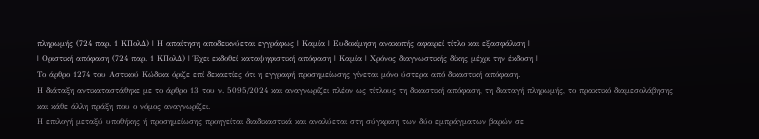πληρωμής (724 παρ. 1 ΚΠολΔ) | Η απαίτηση αποδεικνύεται εγγράφως | Καμία | Ευδοκίμηση ανακοπής αφαιρεί τίτλο και εξασφάλιση |
| Οριστική απόφαση (724 παρ. 1 ΚΠολΔ) | Έχει εκδοθεί καταψηφιστική απόφαση | Καμία | Χρόνος διαγνωστικής δίκης μέχρι την έκδοση |
Το άρθρο 1274 του Αστικού Κώδικα όριζε επί δεκαετίες ότι η εγγραφή προσημείωσης γίνεται μόνο ύστερα από δικαστική απόφαση.
Η διάταξη αντικαταστάθηκε με το άρθρο 13 του ν. 5095/2024 και αναγνωρίζει πλέον ως τίτλους τη δικαστική απόφαση, τη διαταγή πληρωμής, το πρακτικό διαμεσολάβησης και κάθε άλλη πράξη που ο νόμος αναγνωρίζει.
Η επιλογή μεταξύ υποθήκης ή προσημείωσης προηγείται διαδικαστικά και αναλύεται στη σύγκριση των δύο εμπράγματων βαρών σε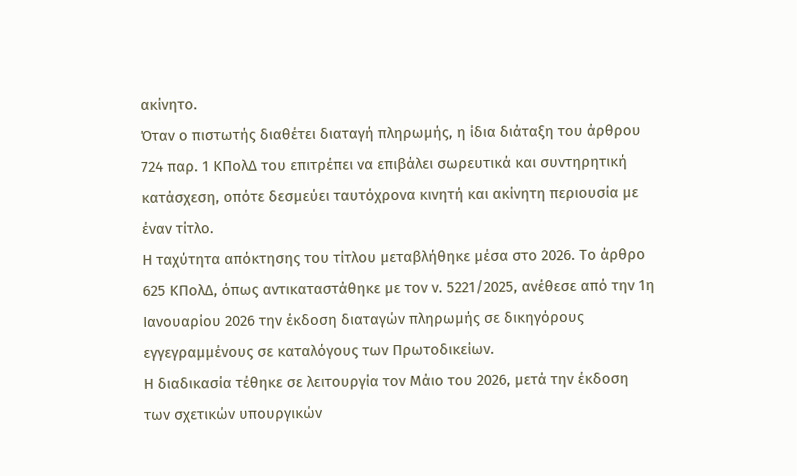ακίνητο.
Όταν ο πιστωτής διαθέτει διαταγή πληρωμής, η ίδια διάταξη του άρθρου 724 παρ. 1 ΚΠολΔ του επιτρέπει να επιβάλει σωρευτικά και συντηρητική κατάσχεση, οπότε δεσμεύει ταυτόχρονα κινητή και ακίνητη περιουσία με έναν τίτλο.
Η ταχύτητα απόκτησης του τίτλου μεταβλήθηκε μέσα στο 2026. Το άρθρο 625 ΚΠολΔ, όπως αντικαταστάθηκε με τον ν. 5221/2025, ανέθεσε από την 1η Ιανουαρίου 2026 την έκδοση διαταγών πληρωμής σε δικηγόρους εγγεγραμμένους σε καταλόγους των Πρωτοδικείων.
Η διαδικασία τέθηκε σε λειτουργία τον Μάιο του 2026, μετά την έκδοση των σχετικών υπουργικών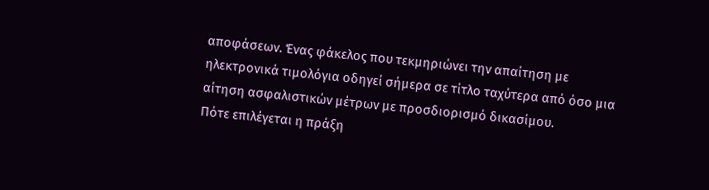αποφάσεων. Ένας φάκελος που τεκμηριώνει την απαίτηση με ηλεκτρονικά τιμολόγια οδηγεί σήμερα σε τίτλο ταχύτερα από όσο μια αίτηση ασφαλιστικών μέτρων με προσδιορισμό δικασίμου.
Πότε επιλέγεται η πράξη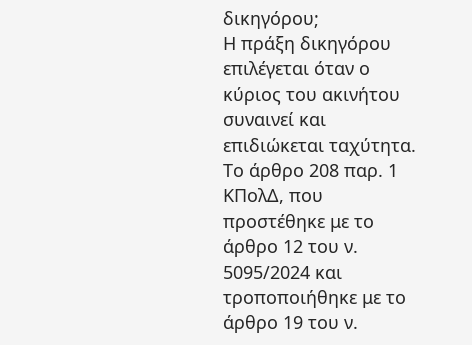δικηγόρου;
Η πράξη δικηγόρου επιλέγεται όταν ο κύριος του ακινήτου συναινεί και επιδιώκεται ταχύτητα. Το άρθρο 208 παρ. 1 ΚΠολΔ, που προστέθηκε με το άρθρο 12 του ν. 5095/2024 και τροποποιήθηκε με το άρθρο 19 του ν.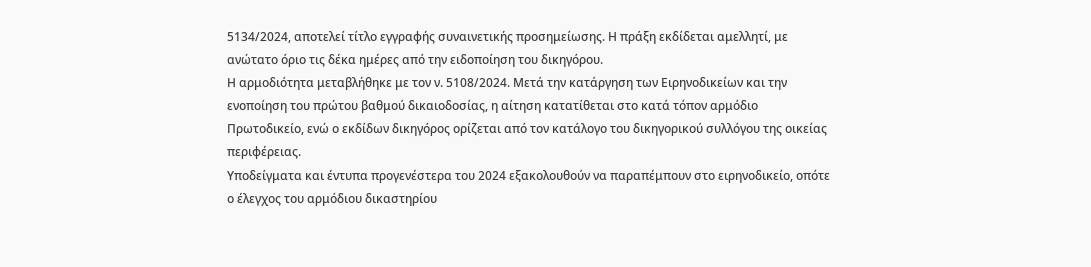5134/2024, αποτελεί τίτλο εγγραφής συναινετικής προσημείωσης. Η πράξη εκδίδεται αμελλητί, με ανώτατο όριο τις δέκα ημέρες από την ειδοποίηση του δικηγόρου.
Η αρμοδιότητα μεταβλήθηκε με τον ν. 5108/2024. Μετά την κατάργηση των Ειρηνοδικείων και την ενοποίηση του πρώτου βαθμού δικαιοδοσίας, η αίτηση κατατίθεται στο κατά τόπον αρμόδιο Πρωτοδικείο, ενώ ο εκδίδων δικηγόρος ορίζεται από τον κατάλογο του δικηγορικού συλλόγου της οικείας περιφέρειας.
Υποδείγματα και έντυπα προγενέστερα του 2024 εξακολουθούν να παραπέμπουν στο ειρηνοδικείο, οπότε ο έλεγχος του αρμόδιου δικαστηρίου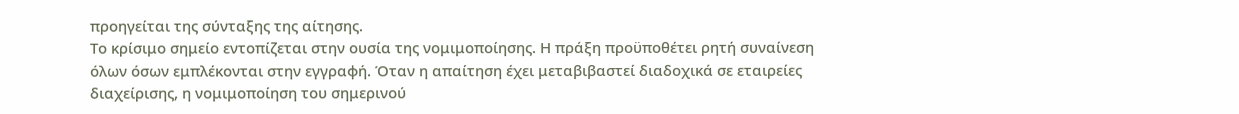προηγείται της σύνταξης της αίτησης.
Το κρίσιμο σημείο εντοπίζεται στην ουσία της νομιμοποίησης. Η πράξη προϋποθέτει ρητή συναίνεση όλων όσων εμπλέκονται στην εγγραφή. Όταν η απαίτηση έχει μεταβιβαστεί διαδοχικά σε εταιρείες διαχείρισης, η νομιμοποίηση του σημερινού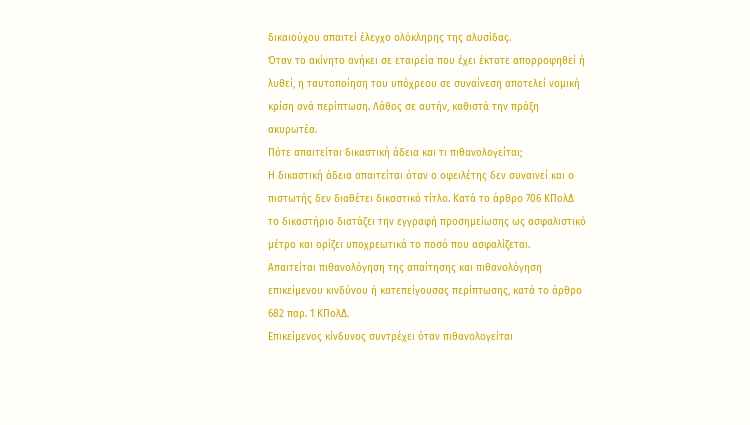δικαιούχου απαιτεί έλεγχο ολόκληρης της αλυσίδας.
Όταν το ακίνητο ανήκει σε εταιρεία που έχει έκτοτε απορροφηθεί ή λυθεί, η ταυτοποίηση του υπόχρεου σε συναίνεση αποτελεί νομική κρίση ανά περίπτωση. Λάθος σε αυτήν, καθιστά την πράξη ακυρωτέα.
Πότε απαιτείται δικαστική άδεια και τι πιθανολογείται;
Η δικαστική άδεια απαιτείται όταν ο οφειλέτης δεν συναινεί και ο πιστωτής δεν διαθέτει δικαστικό τίτλο. Κατά το άρθρο 706 ΚΠολΔ το δικαστήριο διατάζει την εγγραφή προσημείωσης ως ασφαλιστικό μέτρο και ορίζει υποχρεωτικά το ποσό που ασφαλίζεται.
Απαιτείται πιθανολόγηση της απαίτησης και πιθανολόγηση επικείμενου κινδύνου ή κατεπείγουσας περίπτωσης, κατά το άρθρο 682 παρ. 1 ΚΠολΔ.
Επικείμενος κίνδυνος συντρέχει όταν πιθανολογείται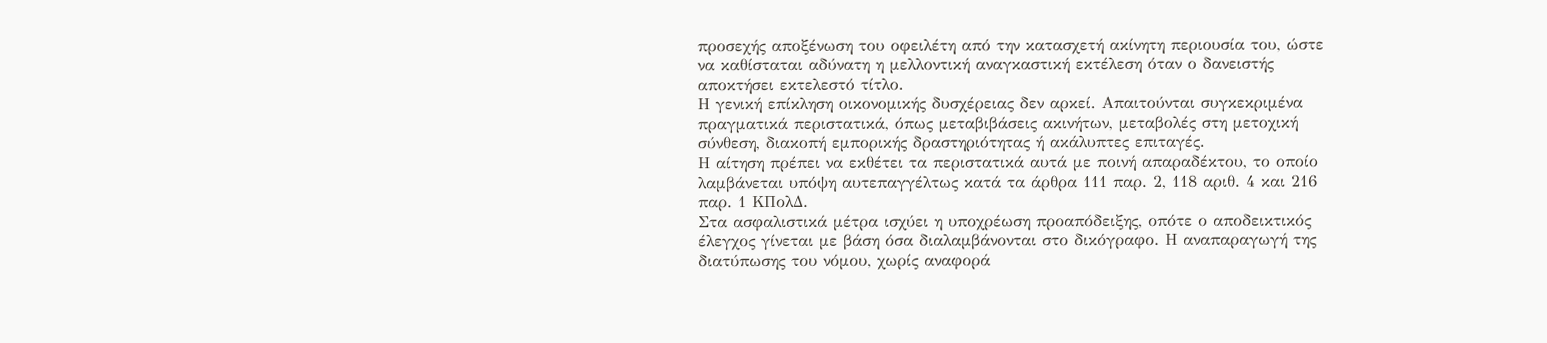προσεχής αποξένωση του οφειλέτη από την κατασχετή ακίνητη περιουσία του, ώστε να καθίσταται αδύνατη η μελλοντική αναγκαστική εκτέλεση όταν ο δανειστής αποκτήσει εκτελεστό τίτλο.
Η γενική επίκληση οικονομικής δυσχέρειας δεν αρκεί. Απαιτούνται συγκεκριμένα πραγματικά περιστατικά, όπως μεταβιβάσεις ακινήτων, μεταβολές στη μετοχική σύνθεση, διακοπή εμπορικής δραστηριότητας ή ακάλυπτες επιταγές.
Η αίτηση πρέπει να εκθέτει τα περιστατικά αυτά με ποινή απαραδέκτου, το οποίο λαμβάνεται υπόψη αυτεπαγγέλτως κατά τα άρθρα 111 παρ. 2, 118 αριθ. 4 και 216 παρ. 1 ΚΠολΔ.
Στα ασφαλιστικά μέτρα ισχύει η υποχρέωση προαπόδειξης, οπότε ο αποδεικτικός έλεγχος γίνεται με βάση όσα διαλαμβάνονται στο δικόγραφο. Η αναπαραγωγή της διατύπωσης του νόμου, χωρίς αναφορά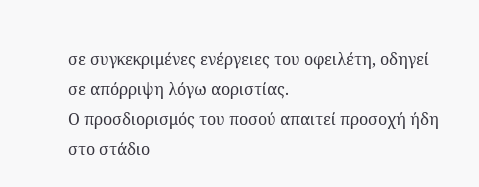σε συγκεκριμένες ενέργειες του οφειλέτη, οδηγεί σε απόρριψη λόγω αοριστίας.
Ο προσδιορισμός του ποσού απαιτεί προσοχή ήδη στο στάδιο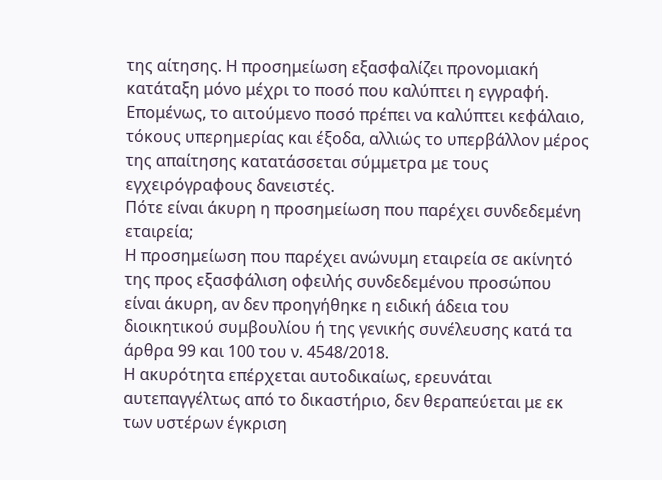της αίτησης. Η προσημείωση εξασφαλίζει προνομιακή κατάταξη μόνο μέχρι το ποσό που καλύπτει η εγγραφή.
Επομένως, το αιτούμενο ποσό πρέπει να καλύπτει κεφάλαιο, τόκους υπερημερίας και έξοδα, αλλιώς το υπερβάλλον μέρος της απαίτησης κατατάσσεται σύμμετρα με τους εγχειρόγραφους δανειστές.
Πότε είναι άκυρη η προσημείωση που παρέχει συνδεδεμένη εταιρεία;
Η προσημείωση που παρέχει ανώνυμη εταιρεία σε ακίνητό της προς εξασφάλιση οφειλής συνδεδεμένου προσώπου είναι άκυρη, αν δεν προηγήθηκε η ειδική άδεια του διοικητικού συμβουλίου ή της γενικής συνέλευσης κατά τα άρθρα 99 και 100 του ν. 4548/2018.
Η ακυρότητα επέρχεται αυτοδικαίως, ερευνάται αυτεπαγγέλτως από το δικαστήριο, δεν θεραπεύεται με εκ των υστέρων έγκριση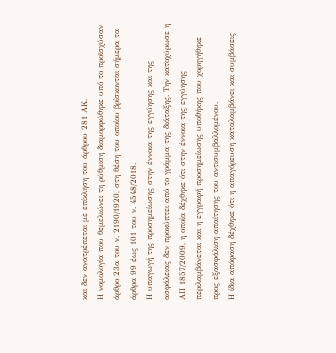και δεν ανατρέπεται με επίκληση του άρθρου 281 ΑΚ.
Η νομολογία που θεμελιώνει τη ρύθμιση διαμορφώθηκε υπό το προϊσχύσαν άρθρο 23α του ν. 2190/1920, στη θέση του οποίου βρίσκονται σήμερα τα άρθρα 99 έως 101 του ν. 4548/2018.
Η υπαγωγή της προσημείωσης στην έννοια της εγγύησης και της ασφάλειας δεν προκύπτει από το γράμμα της διάταξης. Την κατοχύρωσε η ΑΠ 1857/2009, η οποία δέχθηκε ότι στην έννοια της εγγύησης περιλαμβάνεται και η εγγραφή προσημείωσης υποθήκης που χορηγήθηκε προς εξασφάλιση απαίτησης του αντισυμβαλλομένου.
Η ίδια απόφαση δέχθηκε ότι η απαγόρευση καταλαμβάνει και συμβάσεις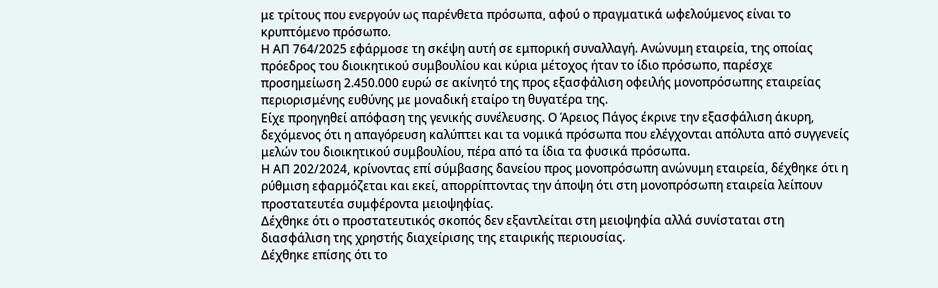με τρίτους που ενεργούν ως παρένθετα πρόσωπα, αφού ο πραγματικά ωφελούμενος είναι το κρυπτόμενο πρόσωπο.
Η ΑΠ 764/2025 εφάρμοσε τη σκέψη αυτή σε εμπορική συναλλαγή. Ανώνυμη εταιρεία, της οποίας πρόεδρος του διοικητικού συμβουλίου και κύρια μέτοχος ήταν το ίδιο πρόσωπο, παρέσχε προσημείωση 2.450.000 ευρώ σε ακίνητό της προς εξασφάλιση οφειλής μονοπρόσωπης εταιρείας περιορισμένης ευθύνης με μοναδική εταίρο τη θυγατέρα της.
Είχε προηγηθεί απόφαση της γενικής συνέλευσης. Ο Άρειος Πάγος έκρινε την εξασφάλιση άκυρη, δεχόμενος ότι η απαγόρευση καλύπτει και τα νομικά πρόσωπα που ελέγχονται απόλυτα από συγγενείς μελών του διοικητικού συμβουλίου, πέρα από τα ίδια τα φυσικά πρόσωπα.
Η ΑΠ 202/2024, κρίνοντας επί σύμβασης δανείου προς μονοπρόσωπη ανώνυμη εταιρεία, δέχθηκε ότι η ρύθμιση εφαρμόζεται και εκεί, απορρίπτοντας την άποψη ότι στη μονοπρόσωπη εταιρεία λείπουν προστατευτέα συμφέροντα μειοψηφίας.
Δέχθηκε ότι ο προστατευτικός σκοπός δεν εξαντλείται στη μειοψηφία αλλά συνίσταται στη διασφάλιση της χρηστής διαχείρισης της εταιρικής περιουσίας.
Δέχθηκε επίσης ότι το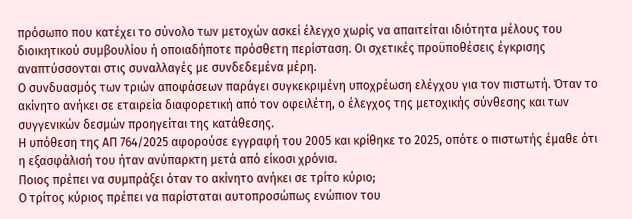πρόσωπο που κατέχει το σύνολο των μετοχών ασκεί έλεγχο χωρίς να απαιτείται ιδιότητα μέλους του διοικητικού συμβουλίου ή οποιαδήποτε πρόσθετη περίσταση. Οι σχετικές προϋποθέσεις έγκρισης αναπτύσσονται στις συναλλαγές με συνδεδεμένα μέρη.
Ο συνδυασμός των τριών αποφάσεων παράγει συγκεκριμένη υποχρέωση ελέγχου για τον πιστωτή. Όταν το ακίνητο ανήκει σε εταιρεία διαφορετική από τον οφειλέτη, ο έλεγχος της μετοχικής σύνθεσης και των συγγενικών δεσμών προηγείται της κατάθεσης.
Η υπόθεση της ΑΠ 764/2025 αφορούσε εγγραφή του 2005 και κρίθηκε το 2025, οπότε ο πιστωτής έμαθε ότι η εξασφάλισή του ήταν ανύπαρκτη μετά από είκοσι χρόνια.
Ποιος πρέπει να συμπράξει όταν το ακίνητο ανήκει σε τρίτο κύριο;
Ο τρίτος κύριος πρέπει να παρίσταται αυτοπροσώπως ενώπιον του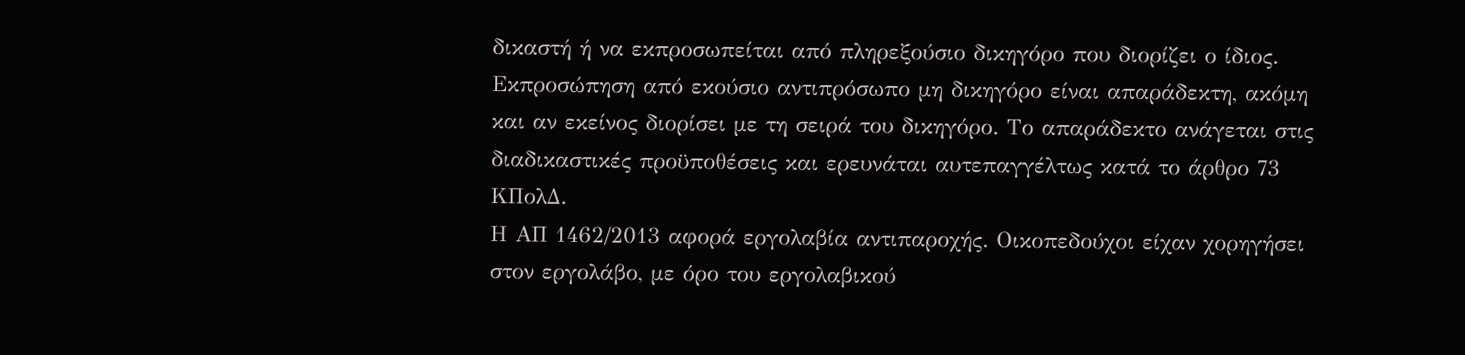δικαστή ή να εκπροσωπείται από πληρεξούσιο δικηγόρο που διορίζει ο ίδιος.
Εκπροσώπηση από εκούσιο αντιπρόσωπο μη δικηγόρο είναι απαράδεκτη, ακόμη και αν εκείνος διορίσει με τη σειρά του δικηγόρο. Το απαράδεκτο ανάγεται στις διαδικαστικές προϋποθέσεις και ερευνάται αυτεπαγγέλτως κατά το άρθρο 73 ΚΠολΔ.
Η ΑΠ 1462/2013 αφορά εργολαβία αντιπαροχής. Οικοπεδούχοι είχαν χορηγήσει στον εργολάβο, με όρο του εργολαβικού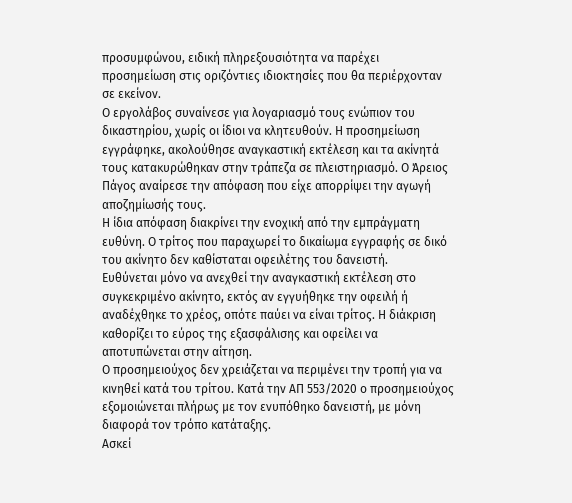προσυμφώνου, ειδική πληρεξουσιότητα να παρέχει προσημείωση στις οριζόντιες ιδιοκτησίες που θα περιέρχονταν σε εκείνον.
Ο εργολάβος συναίνεσε για λογαριασμό τους ενώπιον του δικαστηρίου, χωρίς οι ίδιοι να κλητευθούν. Η προσημείωση εγγράφηκε, ακολούθησε αναγκαστική εκτέλεση και τα ακίνητά τους κατακυρώθηκαν στην τράπεζα σε πλειστηριασμό. Ο Άρειος Πάγος αναίρεσε την απόφαση που είχε απορρίψει την αγωγή αποζημίωσής τους.
Η ίδια απόφαση διακρίνει την ενοχική από την εμπράγματη ευθύνη. Ο τρίτος που παραχωρεί το δικαίωμα εγγραφής σε δικό του ακίνητο δεν καθίσταται οφειλέτης του δανειστή.
Ευθύνεται μόνο να ανεχθεί την αναγκαστική εκτέλεση στο συγκεκριμένο ακίνητο, εκτός αν εγγυήθηκε την οφειλή ή αναδέχθηκε το χρέος, οπότε παύει να είναι τρίτος. Η διάκριση καθορίζει το εύρος της εξασφάλισης και οφείλει να αποτυπώνεται στην αίτηση.
Ο προσημειούχος δεν χρειάζεται να περιμένει την τροπή για να κινηθεί κατά του τρίτου. Κατά την ΑΠ 553/2020 ο προσημειούχος εξομοιώνεται πλήρως με τον ενυπόθηκο δανειστή, με μόνη διαφορά τον τρόπο κατάταξης.
Ασκεί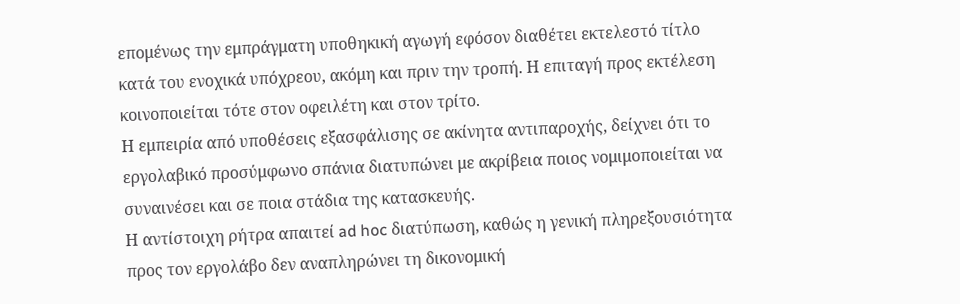επομένως την εμπράγματη υποθηκική αγωγή εφόσον διαθέτει εκτελεστό τίτλο κατά του ενοχικά υπόχρεου, ακόμη και πριν την τροπή. Η επιταγή προς εκτέλεση κοινοποιείται τότε στον οφειλέτη και στον τρίτο.
Η εμπειρία από υποθέσεις εξασφάλισης σε ακίνητα αντιπαροχής, δείχνει ότι το εργολαβικό προσύμφωνο σπάνια διατυπώνει με ακρίβεια ποιος νομιμοποιείται να συναινέσει και σε ποια στάδια της κατασκευής.
Η αντίστοιχη ρήτρα απαιτεί ad hoc διατύπωση, καθώς η γενική πληρεξουσιότητα προς τον εργολάβο δεν αναπληρώνει τη δικονομική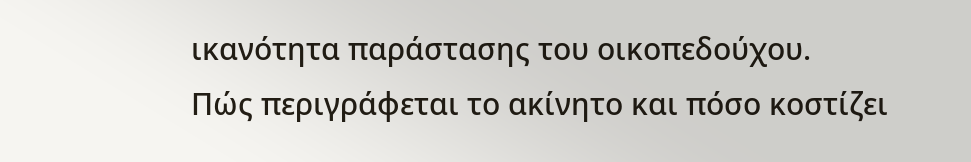ικανότητα παράστασης του οικοπεδούχου.
Πώς περιγράφεται το ακίνητο και πόσο κοστίζει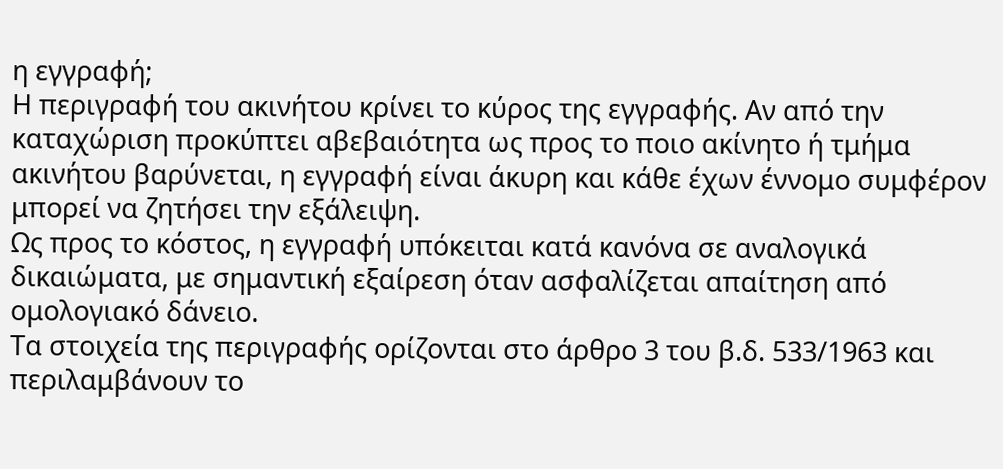η εγγραφή;
Η περιγραφή του ακινήτου κρίνει το κύρος της εγγραφής. Αν από την καταχώριση προκύπτει αβεβαιότητα ως προς το ποιο ακίνητο ή τμήμα ακινήτου βαρύνεται, η εγγραφή είναι άκυρη και κάθε έχων έννομο συμφέρον μπορεί να ζητήσει την εξάλειψη.
Ως προς το κόστος, η εγγραφή υπόκειται κατά κανόνα σε αναλογικά δικαιώματα, με σημαντική εξαίρεση όταν ασφαλίζεται απαίτηση από ομολογιακό δάνειο.
Τα στοιχεία της περιγραφής ορίζονται στο άρθρο 3 του β.δ. 533/1963 και περιλαμβάνουν το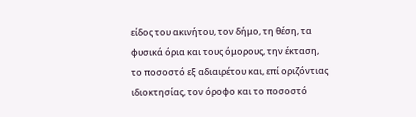είδος του ακινήτου, τον δήμο, τη θέση, τα φυσικά όρια και τους όμορους, την έκταση, το ποσοστό εξ αδιαιρέτου και, επί οριζόντιας ιδιοκτησίας, τον όροφο και το ποσοστό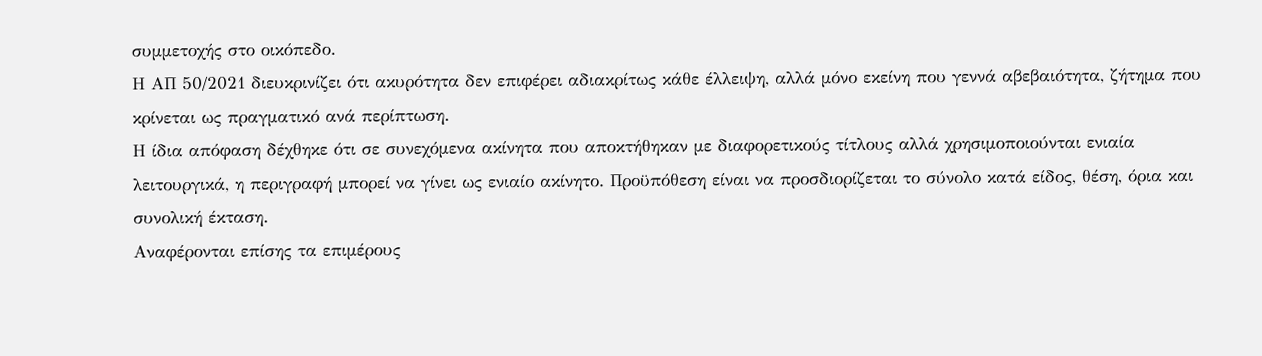συμμετοχής στο οικόπεδο.
Η ΑΠ 50/2021 διευκρινίζει ότι ακυρότητα δεν επιφέρει αδιακρίτως κάθε έλλειψη, αλλά μόνο εκείνη που γεννά αβεβαιότητα, ζήτημα που κρίνεται ως πραγματικό ανά περίπτωση.
Η ίδια απόφαση δέχθηκε ότι σε συνεχόμενα ακίνητα που αποκτήθηκαν με διαφορετικούς τίτλους αλλά χρησιμοποιούνται ενιαία λειτουργικά, η περιγραφή μπορεί να γίνει ως ενιαίο ακίνητο. Προϋπόθεση είναι να προσδιορίζεται το σύνολο κατά είδος, θέση, όρια και συνολική έκταση.
Αναφέρονται επίσης τα επιμέρους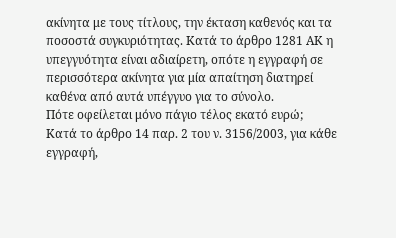ακίνητα με τους τίτλους, την έκταση καθενός και τα ποσοστά συγκυριότητας. Κατά το άρθρο 1281 ΑΚ η υπεγγυότητα είναι αδιαίρετη, οπότε η εγγραφή σε περισσότερα ακίνητα για μία απαίτηση διατηρεί καθένα από αυτά υπέγγυο για το σύνολο.
Πότε οφείλεται μόνο πάγιο τέλος εκατό ευρώ;
Κατά το άρθρο 14 παρ. 2 του ν. 3156/2003, για κάθε εγγραφή,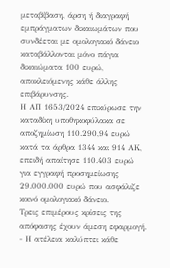μεταβίβαση, άρση ή διαγραφή εμπράγματων δικαιωμάτων που συνδέεται με ομολογιακό δάνειο καταβάλλονται μόνο πάγια δικαιώματα 100 ευρώ, αποκλειόμενης κάθε άλλης επιβάρυνσης.
Η ΑΠ 1653/2024 επικύρωσε την καταδίκη υποθηκοφύλακα σε αποζημίωση 110.290,94 ευρώ κατά τα άρθρα 1344 και 914 ΑΚ, επειδή απαίτησε 110.403 ευρώ για εγγραφή προσημείωσης 29.000.000 ευρώ που ασφάλιζε κοινό ομολογιακό δάνειο.
Τρεις επιμέρους κρίσεις της απόφασης έχουν άμεση εφαρμογή.
- Η ατέλεια καλύπτει κάθε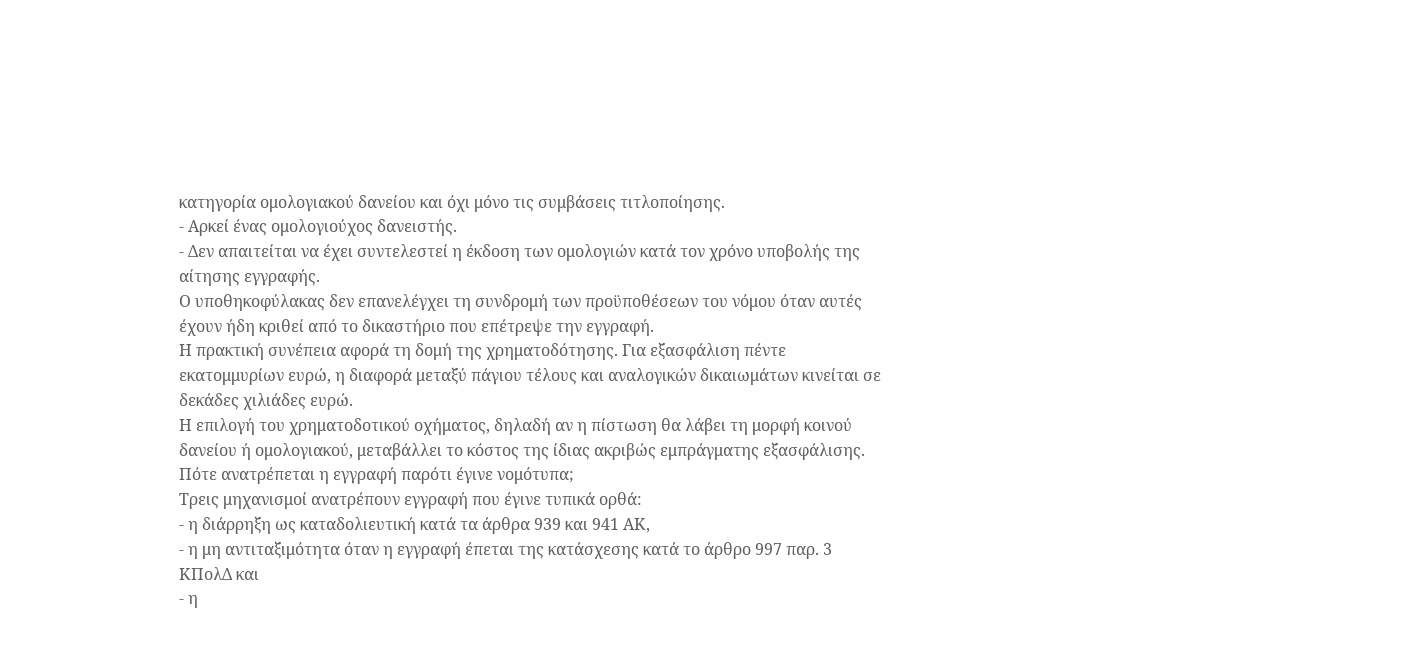κατηγορία ομολογιακού δανείου και όχι μόνο τις συμβάσεις τιτλοποίησης.
- Αρκεί ένας ομολογιούχος δανειστής.
- Δεν απαιτείται να έχει συντελεστεί η έκδοση των ομολογιών κατά τον χρόνο υποβολής της αίτησης εγγραφής.
Ο υποθηκοφύλακας δεν επανελέγχει τη συνδρομή των προϋποθέσεων του νόμου όταν αυτές έχουν ήδη κριθεί από το δικαστήριο που επέτρεψε την εγγραφή.
Η πρακτική συνέπεια αφορά τη δομή της χρηματοδότησης. Για εξασφάλιση πέντε εκατομμυρίων ευρώ, η διαφορά μεταξύ πάγιου τέλους και αναλογικών δικαιωμάτων κινείται σε δεκάδες χιλιάδες ευρώ.
Η επιλογή του χρηματοδοτικού οχήματος, δηλαδή αν η πίστωση θα λάβει τη μορφή κοινού δανείου ή ομολογιακού, μεταβάλλει το κόστος της ίδιας ακριβώς εμπράγματης εξασφάλισης.
Πότε ανατρέπεται η εγγραφή παρότι έγινε νομότυπα;
Τρεις μηχανισμοί ανατρέπουν εγγραφή που έγινε τυπικά ορθά:
- η διάρρηξη ως καταδολιευτική κατά τα άρθρα 939 και 941 ΑΚ,
- η μη αντιταξιμότητα όταν η εγγραφή έπεται της κατάσχεσης κατά το άρθρο 997 παρ. 3 ΚΠολΔ και
- η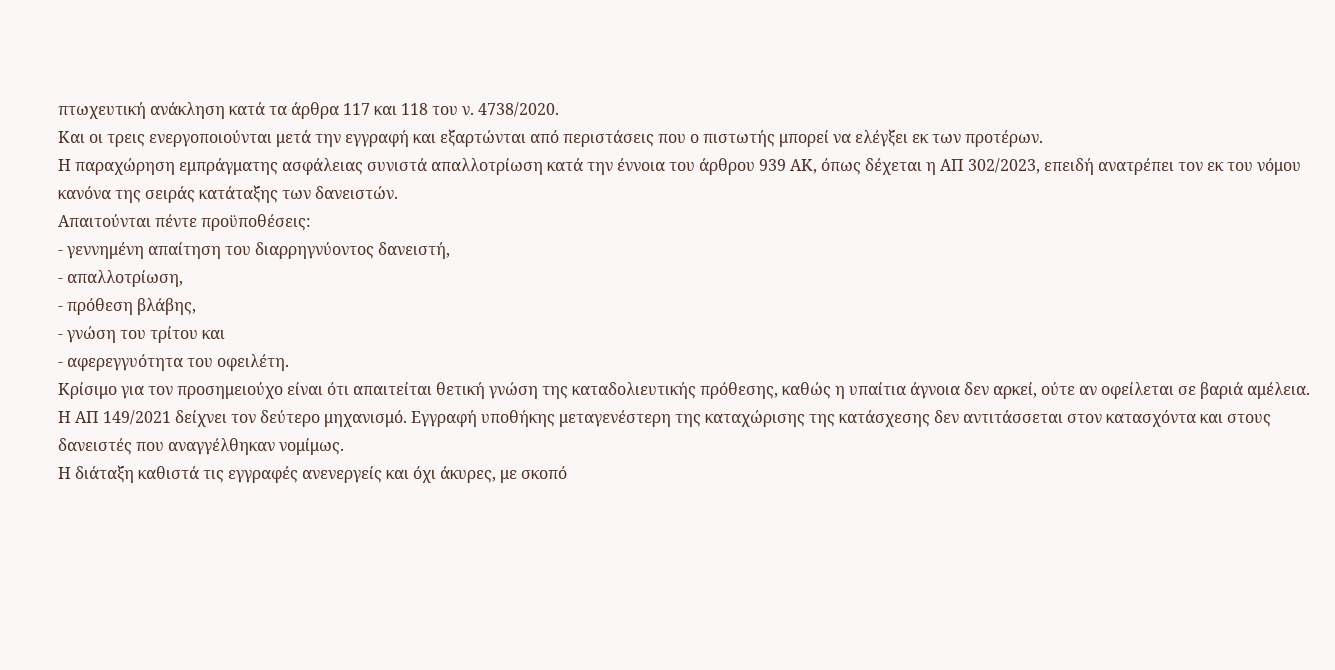πτωχευτική ανάκληση κατά τα άρθρα 117 και 118 του ν. 4738/2020.
Και οι τρεις ενεργοποιούνται μετά την εγγραφή και εξαρτώνται από περιστάσεις που ο πιστωτής μπορεί να ελέγξει εκ των προτέρων.
Η παραχώρηση εμπράγματης ασφάλειας συνιστά απαλλοτρίωση κατά την έννοια του άρθρου 939 ΑΚ, όπως δέχεται η ΑΠ 302/2023, επειδή ανατρέπει τον εκ του νόμου κανόνα της σειράς κατάταξης των δανειστών.
Απαιτούνται πέντε προϋποθέσεις:
- γεννημένη απαίτηση του διαρρηγνύοντος δανειστή,
- απαλλοτρίωση,
- πρόθεση βλάβης,
- γνώση του τρίτου και
- αφερεγγυότητα του οφειλέτη.
Κρίσιμο για τον προσημειούχο είναι ότι απαιτείται θετική γνώση της καταδολιευτικής πρόθεσης, καθώς η υπαίτια άγνοια δεν αρκεί, ούτε αν οφείλεται σε βαριά αμέλεια.
Η ΑΠ 149/2021 δείχνει τον δεύτερο μηχανισμό. Εγγραφή υποθήκης μεταγενέστερη της καταχώρισης της κατάσχεσης δεν αντιτάσσεται στον κατασχόντα και στους δανειστές που αναγγέλθηκαν νομίμως.
Η διάταξη καθιστά τις εγγραφές ανενεργείς και όχι άκυρες, με σκοπό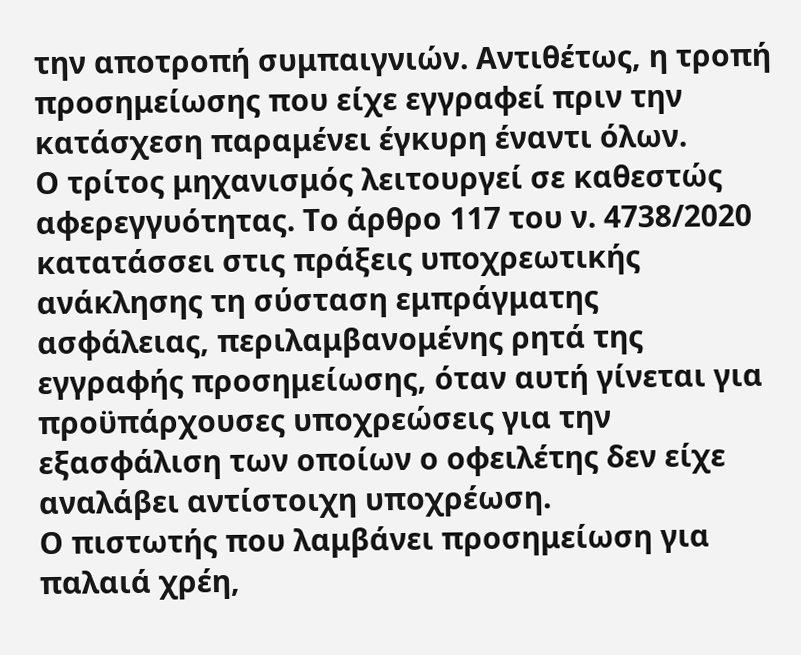την αποτροπή συμπαιγνιών. Αντιθέτως, η τροπή προσημείωσης που είχε εγγραφεί πριν την κατάσχεση παραμένει έγκυρη έναντι όλων.
Ο τρίτος μηχανισμός λειτουργεί σε καθεστώς αφερεγγυότητας. Το άρθρο 117 του ν. 4738/2020 κατατάσσει στις πράξεις υποχρεωτικής ανάκλησης τη σύσταση εμπράγματης ασφάλειας, περιλαμβανομένης ρητά της εγγραφής προσημείωσης, όταν αυτή γίνεται για προϋπάρχουσες υποχρεώσεις για την εξασφάλιση των οποίων ο οφειλέτης δεν είχε αναλάβει αντίστοιχη υποχρέωση.
Ο πιστωτής που λαμβάνει προσημείωση για παλαιά χρέη,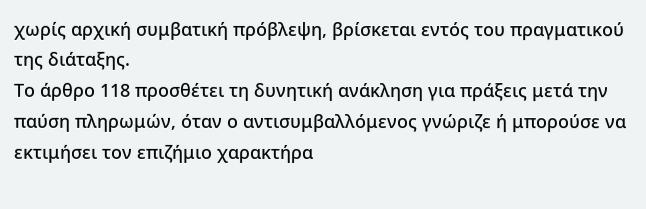χωρίς αρχική συμβατική πρόβλεψη, βρίσκεται εντός του πραγματικού της διάταξης.
Το άρθρο 118 προσθέτει τη δυνητική ανάκληση για πράξεις μετά την παύση πληρωμών, όταν ο αντισυμβαλλόμενος γνώριζε ή μπορούσε να εκτιμήσει τον επιζήμιο χαρακτήρα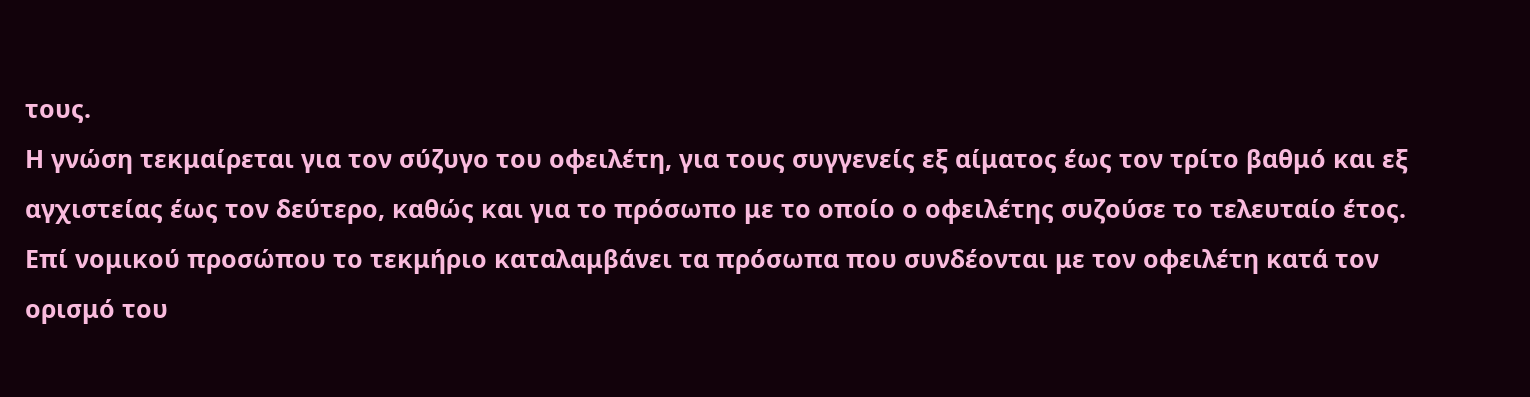τους.
Η γνώση τεκμαίρεται για τον σύζυγο του οφειλέτη, για τους συγγενείς εξ αίματος έως τον τρίτο βαθμό και εξ αγχιστείας έως τον δεύτερο, καθώς και για το πρόσωπο με το οποίο ο οφειλέτης συζούσε το τελευταίο έτος.
Επί νομικού προσώπου το τεκμήριο καταλαμβάνει τα πρόσωπα που συνδέονται με τον οφειλέτη κατά τον ορισμό του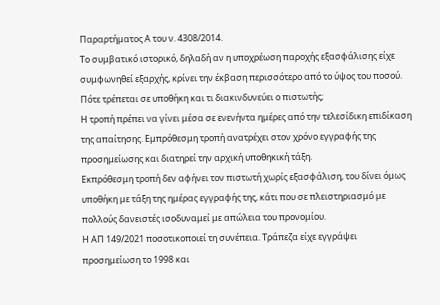Παραρτήματος Α του ν. 4308/2014.
Το συμβατικό ιστορικό, δηλαδή αν η υποχρέωση παροχής εξασφάλισης είχε συμφωνηθεί εξαρχής, κρίνει την έκβαση περισσότερο από το ύψος του ποσού.
Πότε τρέπεται σε υποθήκη και τι διακινδυνεύει ο πιστωτής;
Η τροπή πρέπει να γίνει μέσα σε ενενήντα ημέρες από την τελεσίδικη επιδίκαση της απαίτησης. Εμπρόθεσμη τροπή ανατρέχει στον χρόνο εγγραφής της προσημείωσης και διατηρεί την αρχική υποθηκική τάξη.
Εκπρόθεσμη τροπή δεν αφήνει τον πιστωτή χωρίς εξασφάλιση, του δίνει όμως υποθήκη με τάξη της ημέρας εγγραφής της, κάτι που σε πλειστηριασμό με πολλούς δανειστές ισοδυναμεί με απώλεια του προνομίου.
Η ΑΠ 149/2021 ποσοτικοποιεί τη συνέπεια. Τράπεζα είχε εγγράψει προσημείωση το 1998 και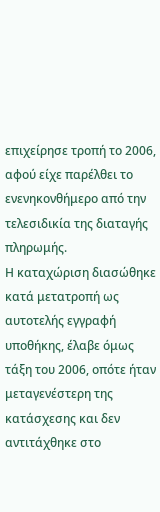επιχείρησε τροπή το 2006, αφού είχε παρέλθει το ενενηκονθήμερο από την τελεσιδικία της διαταγής πληρωμής.
Η καταχώριση διασώθηκε κατά μετατροπή ως αυτοτελής εγγραφή υποθήκης, έλαβε όμως τάξη του 2006, οπότε ήταν μεταγενέστερη της κατάσχεσης και δεν αντιτάχθηκε στο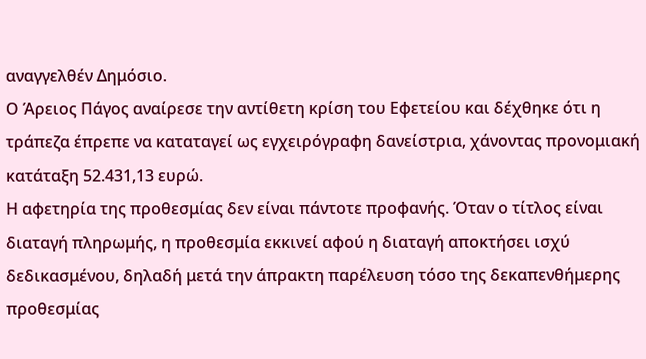αναγγελθέν Δημόσιο.
Ο Άρειος Πάγος αναίρεσε την αντίθετη κρίση του Εφετείου και δέχθηκε ότι η τράπεζα έπρεπε να καταταγεί ως εγχειρόγραφη δανείστρια, χάνοντας προνομιακή κατάταξη 52.431,13 ευρώ.
Η αφετηρία της προθεσμίας δεν είναι πάντοτε προφανής. Όταν ο τίτλος είναι διαταγή πληρωμής, η προθεσμία εκκινεί αφού η διαταγή αποκτήσει ισχύ δεδικασμένου, δηλαδή μετά την άπρακτη παρέλευση τόσο της δεκαπενθήμερης προθεσμίας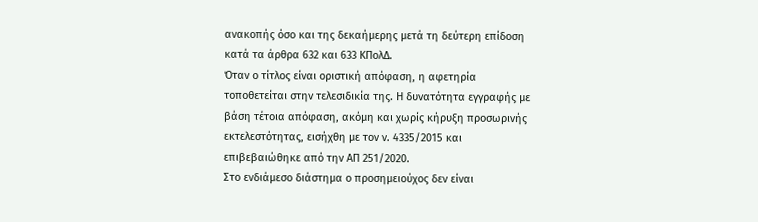ανακοπής όσο και της δεκαήμερης μετά τη δεύτερη επίδοση κατά τα άρθρα 632 και 633 ΚΠολΔ.
Όταν ο τίτλος είναι οριστική απόφαση, η αφετηρία τοποθετείται στην τελεσιδικία της. Η δυνατότητα εγγραφής με βάση τέτοια απόφαση, ακόμη και χωρίς κήρυξη προσωρινής εκτελεστότητας, εισήχθη με τον ν. 4335/2015 και επιβεβαιώθηκε από την ΑΠ 251/2020.
Στο ενδιάμεσο διάστημα ο προσημειούχος δεν είναι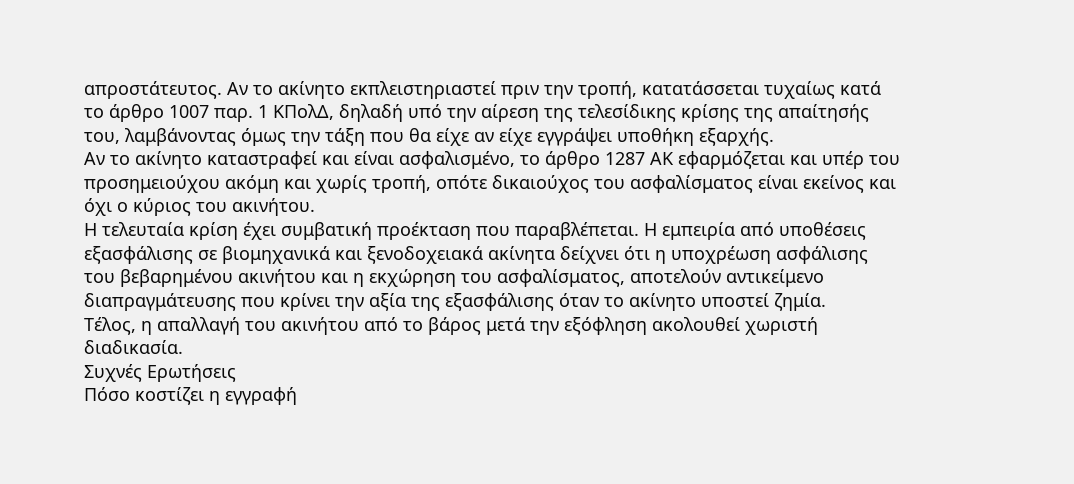απροστάτευτος. Αν το ακίνητο εκπλειστηριαστεί πριν την τροπή, κατατάσσεται τυχαίως κατά το άρθρο 1007 παρ. 1 ΚΠολΔ, δηλαδή υπό την αίρεση της τελεσίδικης κρίσης της απαίτησής του, λαμβάνοντας όμως την τάξη που θα είχε αν είχε εγγράψει υποθήκη εξαρχής.
Αν το ακίνητο καταστραφεί και είναι ασφαλισμένο, το άρθρο 1287 ΑΚ εφαρμόζεται και υπέρ του προσημειούχου ακόμη και χωρίς τροπή, οπότε δικαιούχος του ασφαλίσματος είναι εκείνος και όχι ο κύριος του ακινήτου.
Η τελευταία κρίση έχει συμβατική προέκταση που παραβλέπεται. Η εμπειρία από υποθέσεις εξασφάλισης σε βιομηχανικά και ξενοδοχειακά ακίνητα δείχνει ότι η υποχρέωση ασφάλισης του βεβαρημένου ακινήτου και η εκχώρηση του ασφαλίσματος, αποτελούν αντικείμενο διαπραγμάτευσης που κρίνει την αξία της εξασφάλισης όταν το ακίνητο υποστεί ζημία.
Τέλος, η απαλλαγή του ακινήτου από το βάρος μετά την εξόφληση ακολουθεί χωριστή διαδικασία.
Συχνές Ερωτήσεις
Πόσο κοστίζει η εγγραφή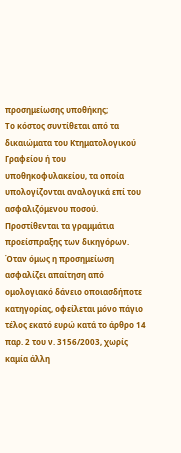προσημείωσης υποθήκης;
Το κόστος συντίθεται από τα δικαιώματα του Κτηματολογικού Γραφείου ή του υποθηκοφυλακείου, τα οποία υπολογίζονται αναλογικά επί του ασφαλιζόμενου ποσού. Προστίθενται τα γραμμάτια προείσπραξης των δικηγόρων. Όταν όμως η προσημείωση ασφαλίζει απαίτηση από ομολογιακό δάνειο οποιασδήποτε κατηγορίας, οφείλεται μόνο πάγιο τέλος εκατό ευρώ κατά το άρθρο 14 παρ. 2 του ν. 3156/2003, χωρίς καμία άλλη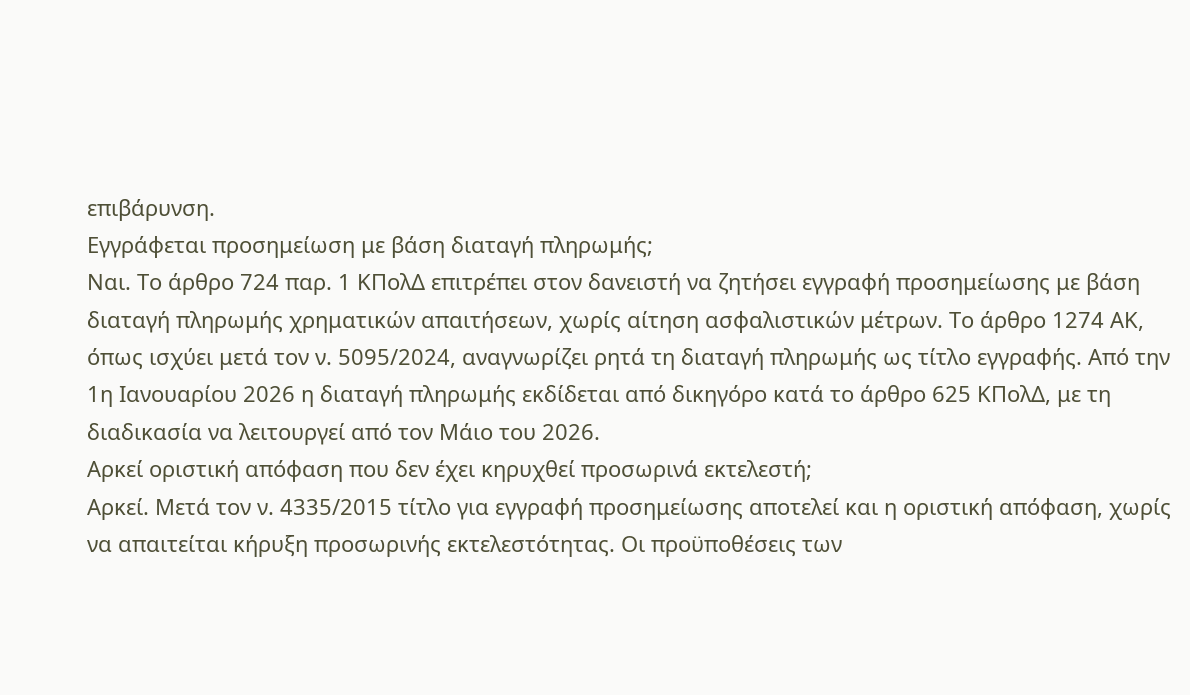επιβάρυνση.
Εγγράφεται προσημείωση με βάση διαταγή πληρωμής;
Ναι. Το άρθρο 724 παρ. 1 ΚΠολΔ επιτρέπει στον δανειστή να ζητήσει εγγραφή προσημείωσης με βάση διαταγή πληρωμής χρηματικών απαιτήσεων, χωρίς αίτηση ασφαλιστικών μέτρων. Το άρθρο 1274 ΑΚ, όπως ισχύει μετά τον ν. 5095/2024, αναγνωρίζει ρητά τη διαταγή πληρωμής ως τίτλο εγγραφής. Από την 1η Ιανουαρίου 2026 η διαταγή πληρωμής εκδίδεται από δικηγόρο κατά το άρθρο 625 ΚΠολΔ, με τη διαδικασία να λειτουργεί από τον Μάιο του 2026.
Αρκεί οριστική απόφαση που δεν έχει κηρυχθεί προσωρινά εκτελεστή;
Αρκεί. Μετά τον ν. 4335/2015 τίτλο για εγγραφή προσημείωσης αποτελεί και η οριστική απόφαση, χωρίς να απαιτείται κήρυξη προσωρινής εκτελεστότητας. Οι προϋποθέσεις των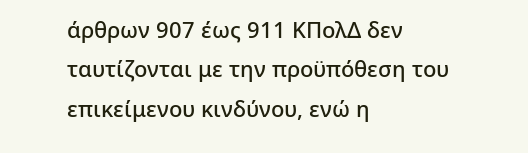άρθρων 907 έως 911 ΚΠολΔ δεν ταυτίζονται με την προϋπόθεση του επικείμενου κινδύνου, ενώ η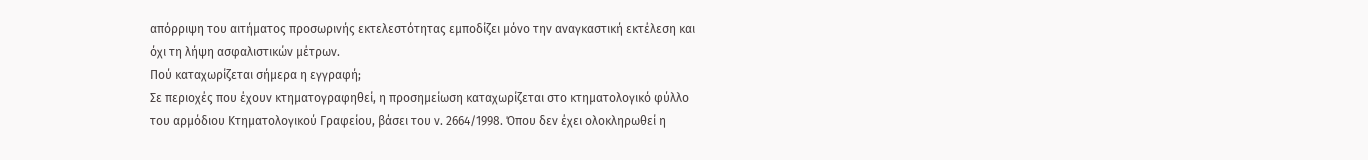απόρριψη του αιτήματος προσωρινής εκτελεστότητας εμποδίζει μόνο την αναγκαστική εκτέλεση και όχι τη λήψη ασφαλιστικών μέτρων.
Πού καταχωρίζεται σήμερα η εγγραφή;
Σε περιοχές που έχουν κτηματογραφηθεί, η προσημείωση καταχωρίζεται στο κτηματολογικό φύλλο του αρμόδιου Κτηματολογικού Γραφείου, βάσει του ν. 2664/1998. Όπου δεν έχει ολοκληρωθεί η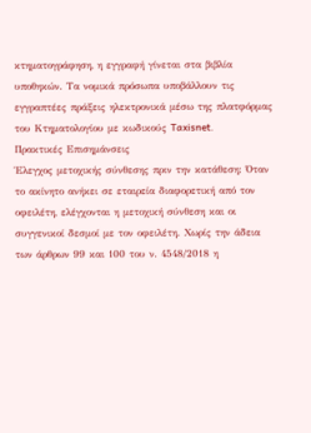κτηματογράφηση, η εγγραφή γίνεται στα βιβλία υποθηκών. Τα νομικά πρόσωπα υποβάλλουν τις εγγραπτέες πράξεις ηλεκτρονικά μέσω της πλατφόρμας του Κτηματολογίου με κωδικούς Taxisnet.
Πρακτικές Επισημάνσεις
Έλεγχος μετοχικής σύνθεσης πριν την κατάθεση: Όταν το ακίνητο ανήκει σε εταιρεία διαφορετική από τον οφειλέτη, ελέγχονται η μετοχική σύνθεση και οι συγγενικοί δεσμοί με τον οφειλέτη. Χωρίς την άδεια των άρθρων 99 και 100 του ν. 4548/2018 η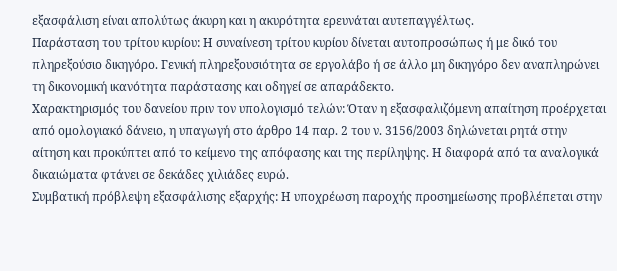εξασφάλιση είναι απολύτως άκυρη και η ακυρότητα ερευνάται αυτεπαγγέλτως.
Παράσταση του τρίτου κυρίου: Η συναίνεση τρίτου κυρίου δίνεται αυτοπροσώπως ή με δικό του πληρεξούσιο δικηγόρο. Γενική πληρεξουσιότητα σε εργολάβο ή σε άλλο μη δικηγόρο δεν αναπληρώνει τη δικονομική ικανότητα παράστασης και οδηγεί σε απαράδεκτο.
Χαρακτηρισμός του δανείου πριν τον υπολογισμό τελών: Όταν η εξασφαλιζόμενη απαίτηση προέρχεται από ομολογιακό δάνειο, η υπαγωγή στο άρθρο 14 παρ. 2 του ν. 3156/2003 δηλώνεται ρητά στην αίτηση και προκύπτει από το κείμενο της απόφασης και της περίληψης. Η διαφορά από τα αναλογικά δικαιώματα φτάνει σε δεκάδες χιλιάδες ευρώ.
Συμβατική πρόβλεψη εξασφάλισης εξαρχής: Η υποχρέωση παροχής προσημείωσης προβλέπεται στην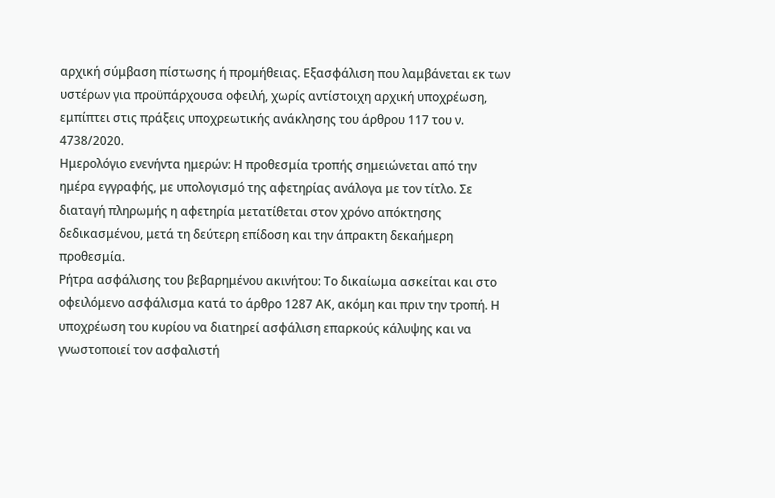αρχική σύμβαση πίστωσης ή προμήθειας. Εξασφάλιση που λαμβάνεται εκ των υστέρων για προϋπάρχουσα οφειλή, χωρίς αντίστοιχη αρχική υποχρέωση, εμπίπτει στις πράξεις υποχρεωτικής ανάκλησης του άρθρου 117 του ν. 4738/2020.
Ημερολόγιο ενενήντα ημερών: Η προθεσμία τροπής σημειώνεται από την ημέρα εγγραφής, με υπολογισμό της αφετηρίας ανάλογα με τον τίτλο. Σε διαταγή πληρωμής η αφετηρία μετατίθεται στον χρόνο απόκτησης δεδικασμένου, μετά τη δεύτερη επίδοση και την άπρακτη δεκαήμερη προθεσμία.
Ρήτρα ασφάλισης του βεβαρημένου ακινήτου: Το δικαίωμα ασκείται και στο οφειλόμενο ασφάλισμα κατά το άρθρο 1287 ΑΚ, ακόμη και πριν την τροπή. Η υποχρέωση του κυρίου να διατηρεί ασφάλιση επαρκούς κάλυψης και να γνωστοποιεί τον ασφαλιστή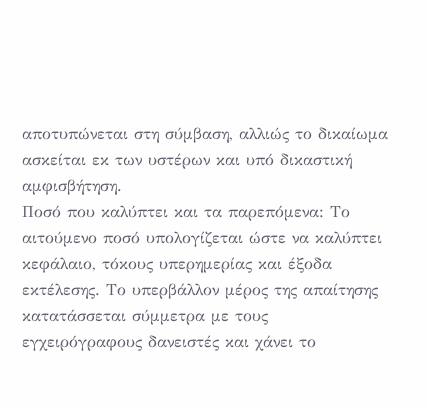αποτυπώνεται στη σύμβαση, αλλιώς το δικαίωμα ασκείται εκ των υστέρων και υπό δικαστική αμφισβήτηση.
Ποσό που καλύπτει και τα παρεπόμενα: Το αιτούμενο ποσό υπολογίζεται ώστε να καλύπτει κεφάλαιο, τόκους υπερημερίας και έξοδα εκτέλεσης. Το υπερβάλλον μέρος της απαίτησης κατατάσσεται σύμμετρα με τους εγχειρόγραφους δανειστές και χάνει το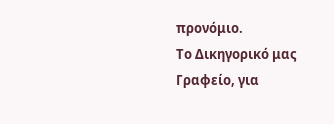προνόμιο.
Το Δικηγορικό μας Γραφείο, για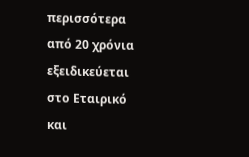περισσότερα από 20 χρόνια εξειδικεύεται στο Εταιρικό και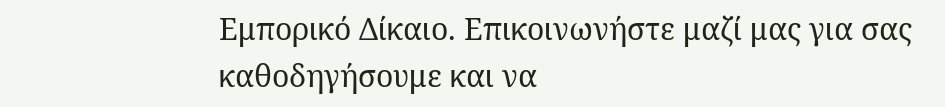Εμπορικό Δίκαιο. Επικοινωνήστε μαζί μας για σας καθοδηγήσουμε και να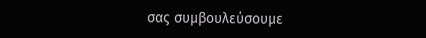σας συμβουλεύσουμε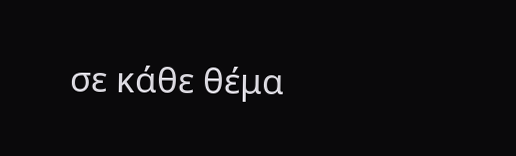σε κάθε θέμα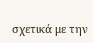σχετικά με την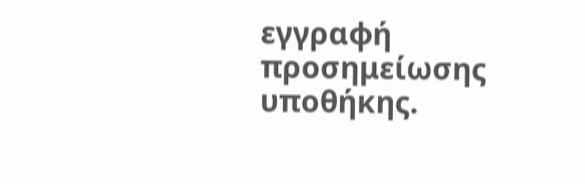εγγραφή προσημείωσης υποθήκης.